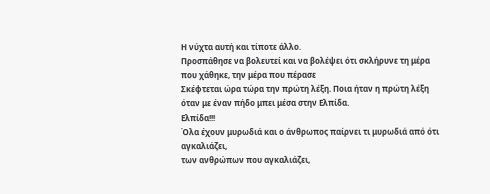Η νύχτα αυτή και τίποτε άλλο.
Προσπάθησε να βολευτεί και να βολέψει ότι σκλήρυνε τη μέρα που χάθηκε, την μέρα που πέρασε
Σκέφτεται ώρα τώρα την πρώτη λέξη. Ποια ήταν η πρώτη λέξη όταν με έναν πήδο μπει μέσα στην Ελπίδα.
Ελπίδα!!!
Όλα έχουν μυρωδιά και ο άνθρωπος παίρνει τι μυρωδιά από ότι αγκαλιάζει,
των ανθρώπων που αγκαλιάζει,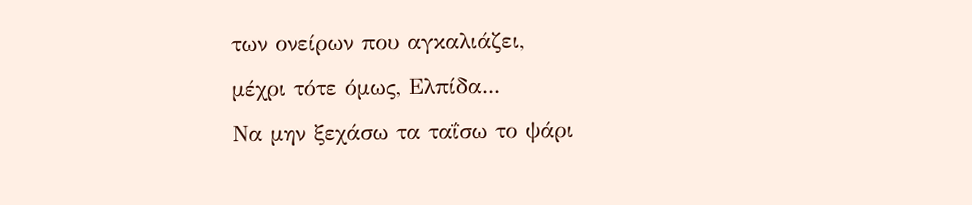των ονείρων που αγκαλιάζει,
μέχρι τότε όμως, Ελπίδα...
Να μην ξεχάσω τα ταΐσω το ψάρι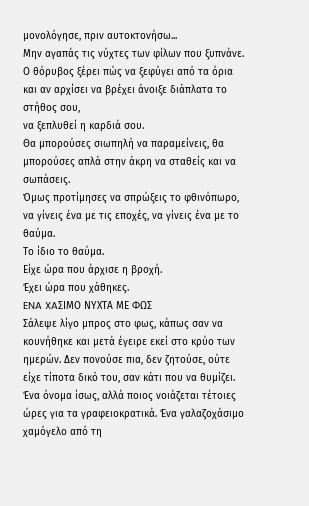μονολόγησε, πριν αυτοκτονήσω...
Μην αγαπάς τις νύχτες των φίλων που ξυπνάνε.
Ο θόρυβος ξέρει πώς να ξεφύγει από τα όρια και αν αρχίσει να βρέχει άνοιξε διάπλατα το στήθος σου,
να ξεπλυθεί η καρδιά σου.
Θα μπορούσες σιωπηλή να παραμείνεις, θα μπορούσες απλά στην άκρη να σταθείς και να σωπάσεις.
Όμως προτίμησες να σπρώξεις το φθινόπωρο, να γίνεις ένα με τις εποχές, να γίνεις ένα με το θαύμα.
Το ίδιο το θαύμα.
Είχε ώρα που άρχισε η βροχή.
Έχει ώρα που χάθηκες.
ENA XAΣΙΜΟ ΝΥΧΤΑ ΜΕ ΦΩΣ
Σάλεψε λίγο μπρος στο φως, κάπως σαν να κουνήθηκε και μετά έγειρε εκεί στο κρύο των ημερών. Δεν πονούσε πια, δεν ζητούσε, ούτε είχε τίποτα δικό του, σαν κάτι που να θυμίζει. Ένα όνομα ίσως, αλλά ποιος νοιάζεται τέτοιες ώρες για τα γραφειοκρατικά. Ένα γαλαζοχάσιμο χαμόγελο από τη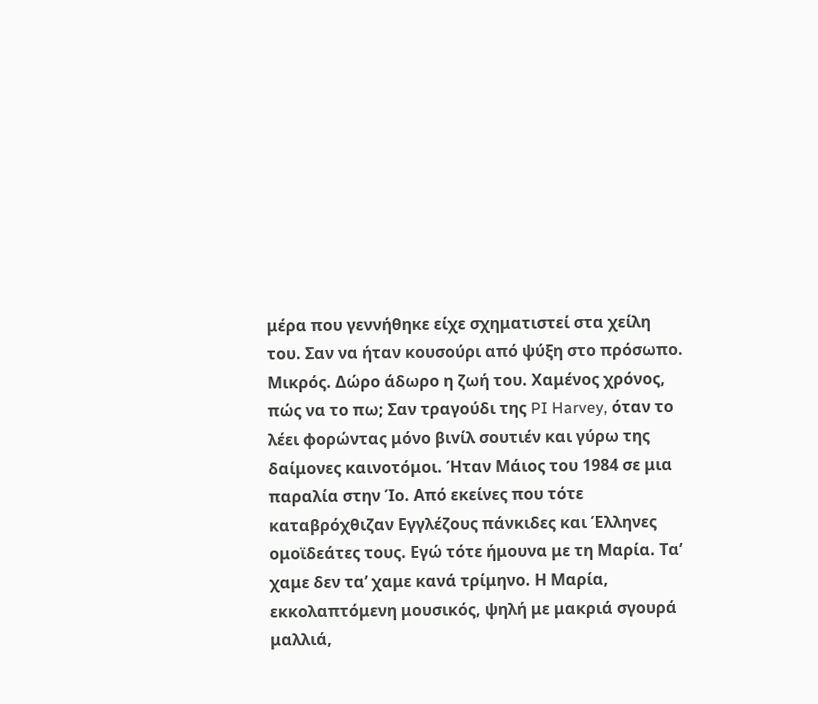μέρα που γεννήθηκε είχε σχηματιστεί στα χείλη του. Σαν να ήταν κουσούρι από ψύξη στο πρόσωπο. Μικρός. Δώρο άδωρο η ζωή του. Χαμένος χρόνος, πώς να το πω; Σαν τραγούδι της PI Harvey, όταν το λέει φορώντας μόνο βιvίλ σουτιέν και γύρω της δαίμονες καινοτόμοι. Ήταν Μάιος του 1984 σε μια παραλία στην Ίο. Από εκείνες που τότε καταβρόχθιζαν Εγγλέζους πάνκιδες και Έλληνες ομοϊδεάτες τους. Εγώ τότε ήμουνα με τη Μαρία. Τα’ χαμε δεν τα’ χαμε κανά τρίμηνο. Η Μαρία, εκκολαπτόμενη μουσικός, ψηλή με μακριά σγουρά μαλλιά,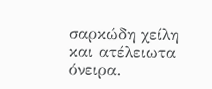σαρκώδη χείλη και ατέλειωτα όνειρα.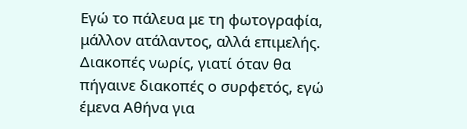Εγώ το πάλευα με τη φωτογραφία, μάλλον ατάλαντος, αλλά επιμελής. Διακοπές νωρίς, γιατί όταν θα πήγαινε διακοπές ο συρφετός, εγώ έμενα Αθήνα για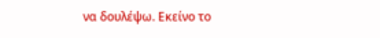να δουλέψω. Εκείνο το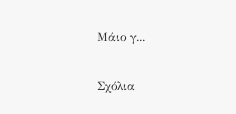Μάιο γ...

Σχόλια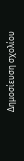Δημοσίευση σχολίου